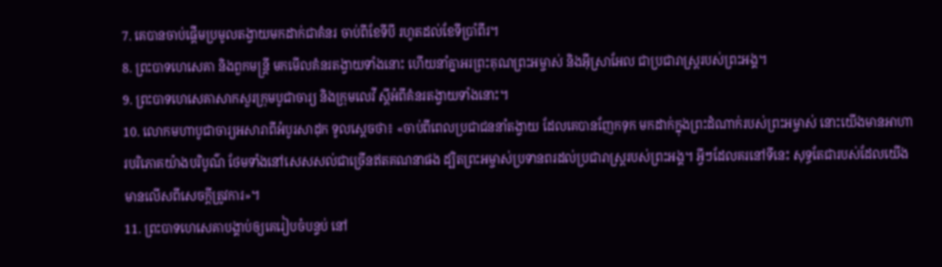7. គេបានចាប់ផ្ដើមប្រមូលតង្វាយមកដាក់ជាគំនរ ចាប់ពីខែទីបី រហូតដល់ខែទីប្រាំពីរ។
8. ព្រះបាទហេសេគា និងពួកមន្ត្រី មកមើលគំនរតង្វាយទាំងនោះ ហើយនាំគ្នាអរព្រះគុណព្រះអម្ចាស់ និងអ៊ីស្រាអែល ជាប្រជារាស្ត្ររបស់ព្រះអង្គ។
9. ព្រះបាទហេសេគាសាកសួរក្រុមបូជាចារ្យ និងក្រុមលេវី ស្ដីអំពីគំនរតង្វាយទាំងនោះ។
10. លោកមហាបូជាចារ្យអសារាពីអំបូរសាដុក ទូលស្ដេចថា៖ «ចាប់ពីពេលប្រជាជននាំតង្វាយ ដែលគេបានញែកទុក មកដាក់ក្នុងព្រះដំណាក់របស់ព្រះអម្ចាស់ នោះយើងមានអាហារបរិភោគយ៉ាងបរិបូណ៌ ថែមទាំងនៅសេសសល់ជាច្រើនឥតគណនាផង ដ្បិតព្រះអម្ចាស់ប្រទានពរដល់ប្រជារាស្ត្ររបស់ព្រះអង្គ។ អ្វីៗដែលគរនៅទីនេះ សុទ្ធតែជារបស់ដែលយើងមានលើសពីសេចក្ដីត្រូវការ»។
11. ព្រះបាទហេសេគាបង្គាប់ឲ្យគេរៀបចំបន្ទប់ នៅ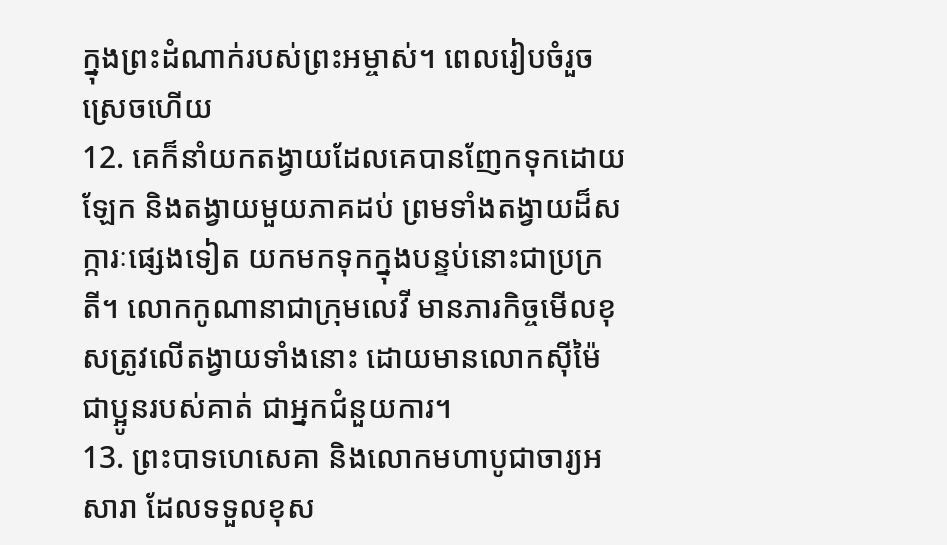ក្នុងព្រះដំណាក់របស់ព្រះអម្ចាស់។ ពេលរៀបចំរួចស្រេចហើយ
12. គេក៏នាំយកតង្វាយដែលគេបានញែកទុកដោយឡែក និងតង្វាយមួយភាគដប់ ព្រមទាំងតង្វាយដ៏សក្ការៈផ្សេងទៀត យកមកទុកក្នុងបន្ទប់នោះជាប្រក្រតី។ លោកកូណានាជាក្រុមលេវី មានភារកិច្ចមើលខុសត្រូវលើតង្វាយទាំងនោះ ដោយមានលោកស៊ីម៉ៃ ជាប្អូនរបស់គាត់ ជាអ្នកជំនួយការ។
13. ព្រះបាទហេសេគា និងលោកមហាបូជាចារ្យអសារា ដែលទទួលខុស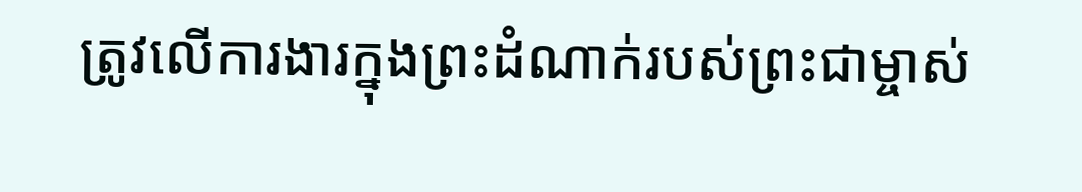ត្រូវលើការងារក្នុងព្រះដំណាក់របស់ព្រះជាម្ចាស់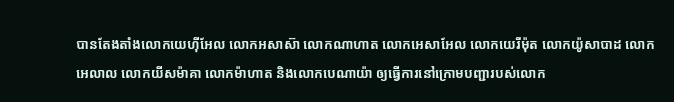បានតែងតាំងលោកយេហ៊ីអែល លោកអសាស៊ា លោកណាហាត លោកអេសាអែល លោកយេរីម៉ុត លោកយ៉ូសាបាដ លោកអេលាល លោកយីសម៉ាគា លោកម៉ាហាត និងលោកបេណាយ៉ា ឲ្យធ្វើការនៅក្រោមបញ្ជារបស់លោក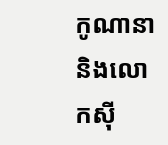កូណានា និងលោកស៊ី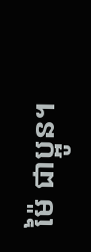ម៉ៃ ជាប្អូន។